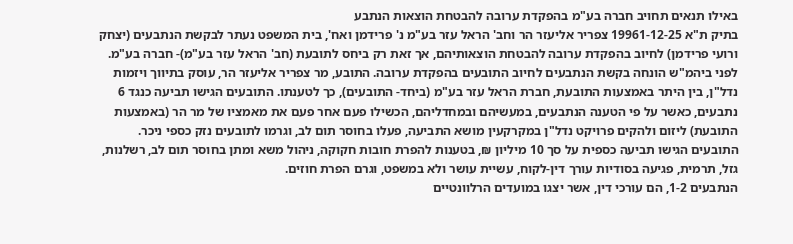באילו תנאים תחויב חברה בע"מ בהפקדת ערובה להבטחת הוצאות הנתבע
בתיק ת"א 19961-12-25 צפריר אליעזר הר וחב' הראל עזר בע"מ נ' פרידמן ואח', בית המשפט נעתר לבקשת הנתבעים (יצחק ורועי פרידמן) לחיוב בהפקדת ערובה להבטחת הוצאותיהם, אך זאת רק ביחס לתובעת (חב' הראל עזר בע"מ)- חברה בע"מ.
לפני ביהמ"ש הונחה בקשת הנתבעים לחיוב התובעים בהפקדת ערובה. התובע, מר צפריר אליעזר הר, עוסק בתיווך ויזמות נדל"ן, בין היתר באמצעות התובעת, חברת הראל עזר בע"מ (ביחד- התובעים), כך לטענתו. התובעים הגישו תביעה כנגד 6 נתבעים, כאשר על פי הטענה הנתבעים, במעשיהם ובמחדליהם, הכשילו פעם אחר פעם את מאמציו של מר הר (באמצעות התובעת) ליזום ולהקים פרויקט נדל"ן במקרקעין מושא התביעה, פעלו בחוסר תום לב, וגרמו לתובעים נזק כספי ניכר. התובעים הגישו תביעה כספית על סך 10 מיליון ₪, בטענות להפרת חובות חקוקה, ניהול משא ומתן בחוסר תום לב, רשלנות, גזל, תרמית, פגיעה בסודיות עורך דין-לקוח, עשיית עושר ולא במשפט, וגרם הפרת חוזים.
הנתבעים 1-2, הם עורכי דין, אשר יצגו במועדים הרלוונטיים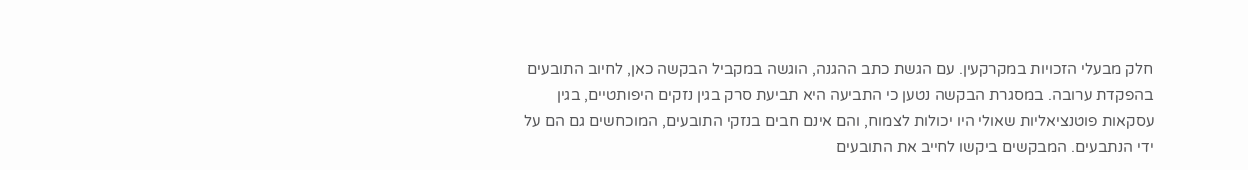חלק מבעלי הזכויות במקרקעין. עם הגשת כתב ההגנה, הוגשה במקביל הבקשה כאן, לחיוב התובעים בהפקדת ערובה. במסגרת הבקשה נטען כי התביעה היא תביעת סרק בגין נזקים היפותטיים, בגין עסקאות פוטנציאליות שאולי היו יכולות לצמוח, והם אינם חבים בנזקי התובעים, המוכחשים גם הם על ידי הנתבעים. המבקשים ביקשו לחייב את התובעים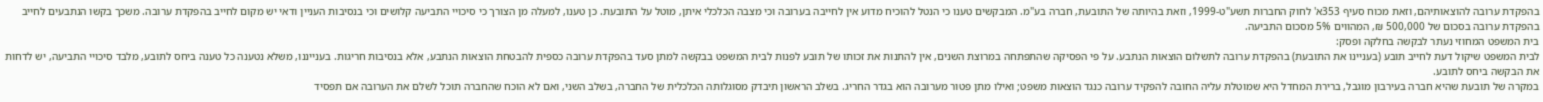בהפקדת ערובה להוצאותיהם, וזאת מכוח סעיף 353א' לחוק החברות תשע"ט-1999, וזאת בהיותה של התובעת, חברה בע"מ. המבקשים טענו כי הנטל להוכיח מדוע אין לחייבה בערובה וכי מצבה הכלכלי איתן, מוטל על התובעת. כן טענו, למעלה מן הצורך כי סיכויי התביעה קלושים וכי בנסיבות העניין ודאי יש מקום לחייב בהפקדת ערובה. משכך בקשו הנתבעים לחייב בהפקדת ערובה בסכום של 500,000 ₪, המהווים 5% מסכום התביעה.
בית המשפט המחוזי נעתר לבקשה בחלקה ופסק:
לבית המשפט שיקול דעת לחייב תובע (בעניינו את התובעת) בהפקדת ערובה לתשלום הוצאות הנתבע. על פי הפסיקה שהתפתחה במרוצת השנים, אין להתנות את זכותו של תובע לפנות לבית המשפט בבקשה למתן סעד בהפקדת ערובה כספית להבטחת הוצאות הנתבע, אלא בנסיבות חריגות. בענייננו, משלא נטענה כל טענה ביחס לתובע, מלבד סיכויי התביעה, יש לדחות את הבקשה ביחס לתובע.
במקרה של תובעת שהיא חברה בעירבון מוגבל, ברירת המחדל היא שמוטלת עליה החובה להפקיד ערובה כנגד הוצאות משפט; ואילו מתן פטור מערובה הוא בגדר החריג. בשלב הראשון תיבדק מסוגלותה הכלכלית של החברה, בשלב השני, ואם לא הוכח שהחברה תוכל לשלם את הערובה אם תפסיד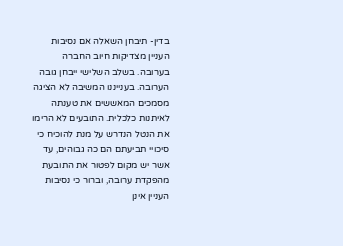בדין- תיבחן השאלה אם נסיבות העניין מצדיקות חיוב החברה בערובה. בשלב השלישי ייבחן גובה הערובה. בענייננו המשיבה לא הציגה מסמכים המאששים את טענתה לאיתנות כלכלית. התובעים לא הרימו את הנטל הנדרש על מנת להוכיח כי סיכויי תביעתם הם כה גבוהים, עד אשר יש מקום לפטור את התובעת מהפקדת ערובה, וברור כי נסיבות העניין אינן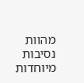מהוות נסיבות מיוחדות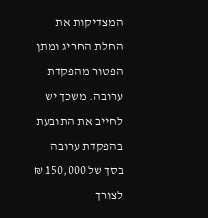המצדיקות את החלת החריג ומתן הפטור מהפקדת ערובה. משכך יש לחייב את התובעת בהפקדת ערובה בסך של 150,000 ₪ לצורך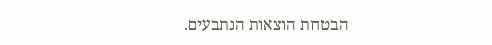הבטחת הוצאות הנתבעים.